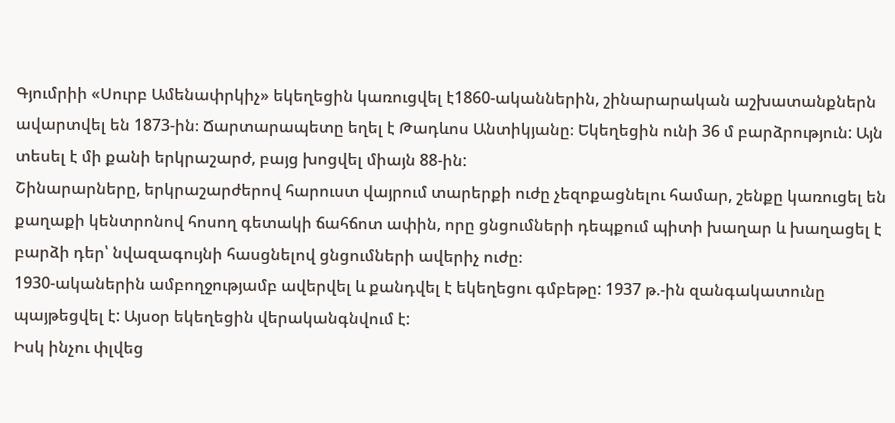Գյումրիի «Սուրբ Ամենափրկիչ» եկեղեցին կառուցվել է1860-ականներին, շինարարական աշխատանքներն ավարտվել են 1873-ին։ Ճարտարապետը եղել է Թադևոս Անտիկյանը։ Եկեղեցին ունի 36 մ բարձրություն: Այն տեսել է մի քանի երկրաշարժ, բայց խոցվել միայն 88-ին:
Շինարարները, երկրաշարժերով հարուստ վայրում տարերքի ուժը չեզոքացնելու համար, շենքը կառուցել են քաղաքի կենտրոնով հոսող գետակի ճահճոտ ափին, որը ցնցումների դեպքում պիտի խաղար և խաղացել է բարձի դեր՝ նվազագույնի հասցնելով ցնցումների ավերիչ ուժը։
1930-ականերին ամբողջությամբ ավերվել և քանդվել է եկեղեցու գմբեթը: 1937 թ.-ին զանգակատունը պայթեցվել է: Այսօր եկեղեցին վերականգնվում է:
Իսկ ինչու փլվեց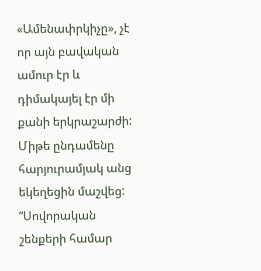«Ամենափրկիչը», չէ որ այն բավական ամուր էր և դիմակայել էր մի քանի երկրաշարժի: Միթե ընդամենը հարյուրամյակ անց եկեղեցին մաշվեց:
“Սովորական շենքերի համար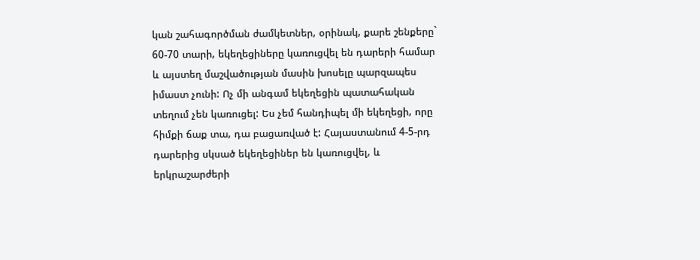կան շահագործման ժամկետներ, օրինակ, քարե շենքերը` 60-70 տարի, եկեղեցիները կառուցվել են դարերի համար և այստեղ մաշվածության մասին խոսելը պարզապես իմաստ չունի: Ոչ մի անգամ եկեղեցին պատահական տեղում չեն կառուցել: Ես չեմ հանդիպել մի եկեղեցի, որը հիմքի ճաք տա, դա բացառված է: Հայաստանում 4-5-րդ դարերից սկսած եկեղեցիներ են կառուցվել, և երկրաշարժերի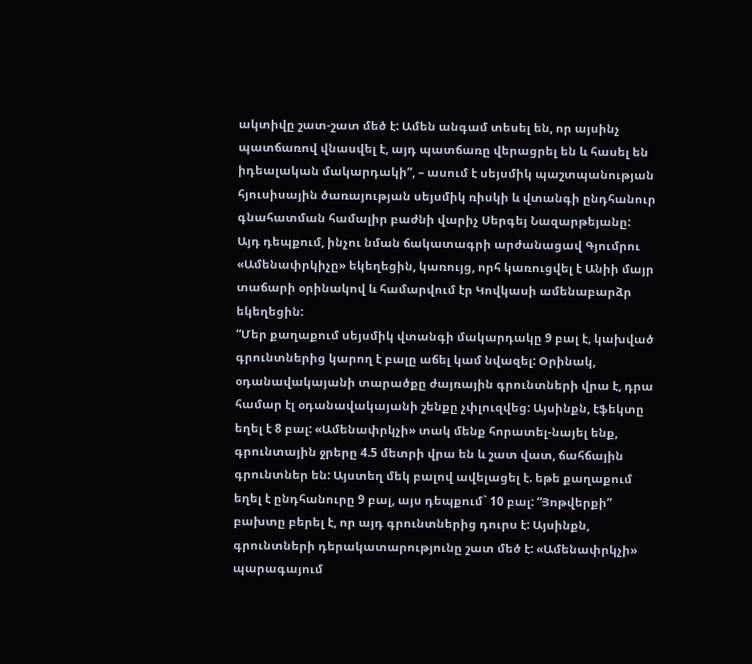ակտիվը շատ-շատ մեծ է: Ամեն անգամ տեսել են, որ այսինչ պատճառով վնասվել է, այդ պատճառը վերացրել են և հասել են իդեալական մակարդակի”, – ասում է սեյսմիկ պաշտպանության հյուսիսային ծառայության սեյսմիկ ռիսկի և վտանգի ընդհանուր գնահատման համալիր բաժնի վարիչ Սերգեյ Նազարթեյանը:
Այդ դեպքում, ինչու նման ճակատագրի արժանացավ Գյումրու «Ամենափրկիչը» եկեղեցին, կառույց, որհ կառուցվել է Անիի մայր տաճարի օրինակով և համարվում էր Կովկասի ամենաբարձր եկեղեցին:
“Մեր քաղաքում սեյսմիկ վտանգի մակարդակը 9 բալ է, կախված գրունտներից կարող է բալը աճել կամ նվազել: Օրինակ, օդանավակայանի տարածքը ժայռային գրունտների վրա է, դրա համար էլ օդանավակայանի շենքը չփլուզվեց: Այսինքն, էֆեկտը եղել է 8 բալ: «Ամենափրկչի» տակ մենք հորատել-նայել ենք, գրունտային ջրերը 4.5 մետրի վրա են և շատ վատ, ճահճային գրունտներ են: Այստեղ մեկ բալով ավելացել է. եթե քաղաքում եղել է ընդհանուրը 9 բալ, այս դեպքում` 10 բալ: “Յոթվերքի” բախտը բերել է, որ այդ գրունտներից դուրս է: Այսինքն, գրունտների դերակատարությունը շատ մեծ է: «Ամենափրկչի» պարագայում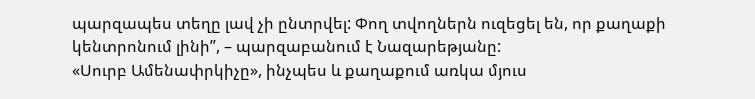պարզապես տեղը լավ չի ընտրվել: Փող տվողներն ուզեցել են, որ քաղաքի կենտրոնում լինի”, – պարզաբանում է Նազարեթյանը:
«Սուրբ Ամենափրկիչը», ինչպես և քաղաքում առկա մյուս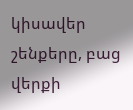կիսավեր շենքերը, բաց վերքի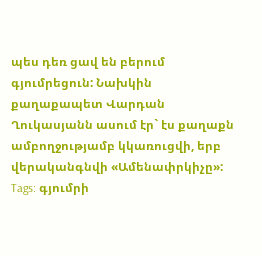պես դեռ ցավ են բերում գյումրեցուն: Նախկին քաղաքապետ Վարդան Ղուկասյանն ասում էր` էս քաղաքն ամբողջությամբ կկառուցվի, երբ վերականգնվի «Ամենափրկիչը»:
Tags: գյումրի